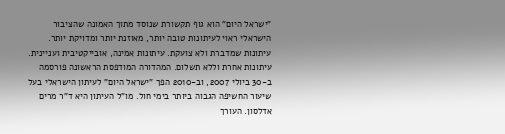"ישראל היום" הוא גוף תקשורת שנוסד מתוך האמונה שהציבור הישראלי ראוי לעיתונות טובה יותר, מאוזנת יותר ומדויקת יותר. עיתונות שמדברת ולא צועקת. עיתונות אמינה, אובייקטיבית ועניינית. עיתונות אחרת וללא תשלום. המהדורה המודפסת הראשונה פורסמה ב-30 ביולי 2007, וב-2010 הפך "ישראל היום" לעיתון הישראלי בעל שיעור החשיפה הגבוה ביותר בימי חול. מו"ל העיתון היא ד"ר מרים אדלסון. העורך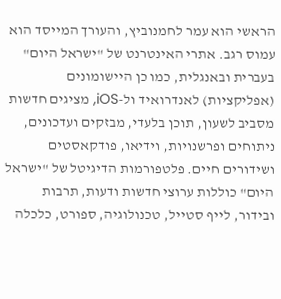הראשי הוא עמר לחמנוביץ, והעורך המייסד הוא עמוס רגב. אתרי האינטרנט של "ישראל היום" בעברית ובאנגלית, כמו כן היישומונים (אפליקציות) לאנדרואיד ול-iOS, מציגים חדשות מסביב לשעון, תוכן בלעדי, מבזקים ועדכונים, ניתוחים ופרשנויות, וידיאו, פודקאסטים ושידורים חיים. פלטפורמות הדיגיטל של "ישראל היום" כוללות ערוצי חדשות ודעות, תרבות ובידור, לייף סטייל, טכנולוגיה, ספורט, כלכלה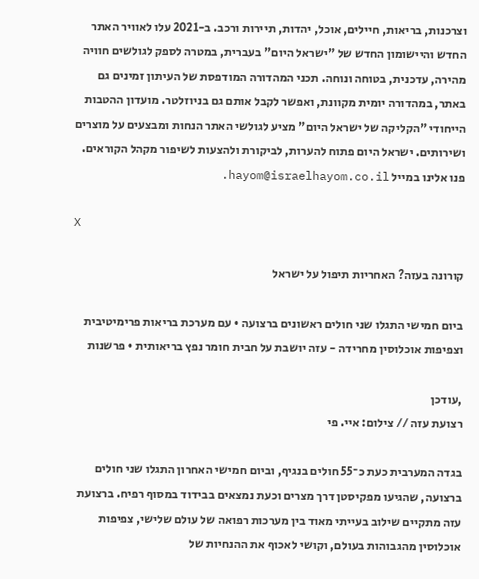וצרכנות, בריאות, חיילים, אוכל, יהדות, תיירות ורכב. ב-2021 עלו לאוויר האתר החדש והיישומון החדש של "ישראל היום" בעברית, במטרה לספק לגולשים חוויה מהירה, עדכנית, בטוחה ונוחה. תכני המהדורה המודפסת של העיתון זמינים גם באתר, במהדורה יומית מקוונת, ואפשר לקבל אותם גם בניוזלטר. מועדון ההטבות הייחודי "הקליקה של ישראל היום" מציע לגולשי האתר הנחות ומבצעים על מוצרים ושירותים. ישראל היום פתוח להערות, לביקורת ולהצעות לשיפור מקהל הקוראים. פנו אלינו במייל hayom@israelhayom.co.il.

X

קורונה בעזה? האחריות תיפול על ישראל

ביום חמישי התגלו שני חולים ראשונים ברצועה • עם מערכת בריאות פרימיטיבית וצפיפות אוכלוסין מחרידה - עזה יושבת על חבית חומר נפץ בריאותית • פרשנות

,עודכן
רצועת עזה // צילום: איי. פי

בגדה המערבית כעת כ־55 חולים בנגיף, וביום חמישי האחרון התגלו שני חולים ברצועה, שהגיעו מפקיסטן דרך מצרים וכעת נמצאים בבידוד במסוף רפיח. ברצועת עזה מתקיים שילוב בעייתי מאוד בין מערכות רפואה של עולם שלישי, צפיפות אוכלוסין מהגבוהות בעולם, וקושי לאכוף את ההנחיות של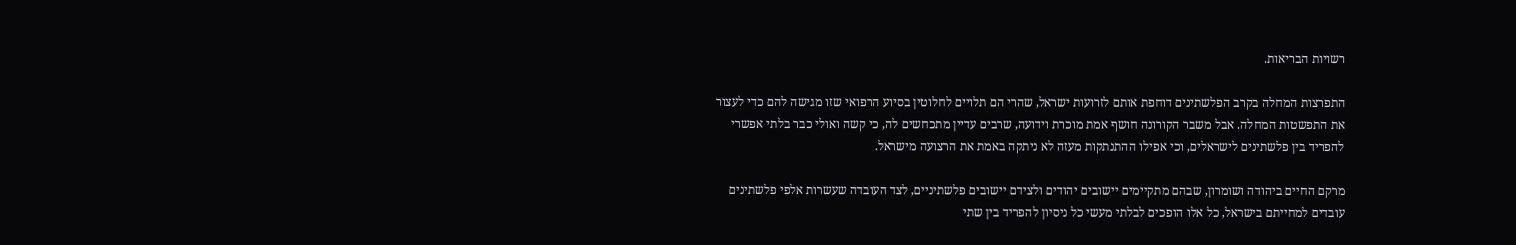רשויות הבריאות.

התפרצות המחלה בקרב הפלשתינים דוחפת אותם לזרועות ישראל, שהרי הם תלויים לחלוטין בסיוע הרפואי שזו מגישה להם כדי לעצור את התפשטות המחלה. אבל משבר הקורונה חושף אמת מוכרת וידועה, שרבים עדיין מתכחשים לה, כי קשה ואולי כבר בלתי אפשרי להפריד בין פלשתינים לישראלים, וכי אפילו ההתנתקות מעזה לא ניתקה באמת את הרצועה מישראל.

מרקם החיים ביהודה ושומרון, שבהם מתקיימים יישובים יהודים ולצידם יישובים פלשתיניים, לצד העובדה שעשרות אלפי פלשתינים עובדים למחייתם בישראל, כל אלו הופכים לבלתי מעשי כל ניסיון להפריד בין שתי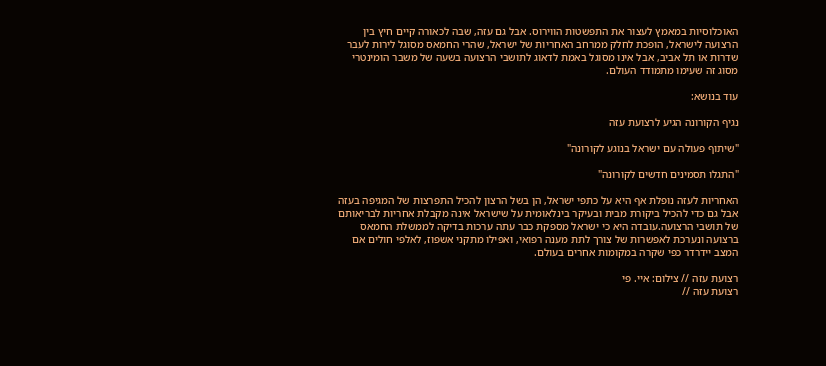האוכלוסיות במאמץ לעצור את התפשטות הווירוס. אבל גם עזה, שבה לכאורה קיים חיץ בין הרצועה לישראל, הופכת לחלק ממרחב האחריות של ישראל, שהרי החמאס מסוגל לירות לעבר שדרות או תל אביב, אבל אינו מסוגל באמת לדאוג לתושבי הרצועה בשעה של משבר הומינטרי מסוג זה שעימו מתמודד העולם.

עוד בנושא:

נגיף הקורונה הגיע לרצועת עזה

"שיתוף פעולה עם ישראל בנוגע לקורונה"

"התגלו תסמינים חדשים לקורונה"

האחריות לעזה נופלת אף היא על כתפי ישראל, הן בשל הרצון להכיל התפרצות של המגיפה בעזה אבל גם כדי להכיל ביקורת מבית ובעיקר בינלאומית על שישראל אינה מקבלת אחריות לבריאותם של תושבי הרצועה.עובדה היא כי ישראל מספקת כבר עתה ערכות בדיקה לממשלת החמאס ברצועה ונערכת לאפשרות של צורך לתת מענה רפואי, ואפילו מתקני אשפוז, לאלפי חולים אם המצב יידרדר כפי שקרה במקומות אחרים בעולם.

רצועת עזה // צילום: איי. פי
רצועת עזה //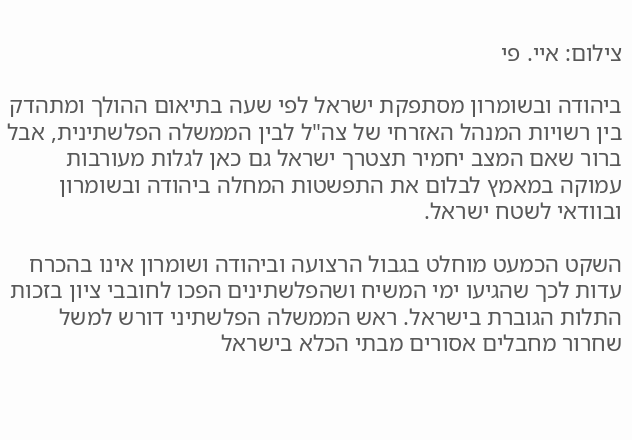צילום: איי. פי

ביהודה ובשומרון מסתפקת ישראל לפי שעה בתיאום ההולך ומתהדק בין רשויות המנהל האזרחי של צה"ל לבין הממשלה הפלשתינית, אבל ברור שאם המצב יחמיר תצטרך ישראל גם כאן לגלות מעורבות עמוקה במאמץ לבלום את התפשטות המחלה ביהודה ובשומרון ובוודאי לשטח ישראל.

השקט הכמעט מוחלט בגבול הרצועה וביהודה ושומרון אינו בהכרח עדות לכך שהגיעו ימי המשיח ושהפלשתינים הפכו לחובבי ציון בזכות התלות הגוברת בישראל. ראש הממשלה הפלשתיני דורש למשל שחרור מחבלים אסורים מבתי הכלא בישראל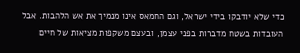כדי שלא יודבקו בידי ישראל, וגם החמאס אינו מנמיך את אש הלהבות. אבל העובדות בשטח מדברות בפני עצמן, ובעצם משקפות מציאות של חיים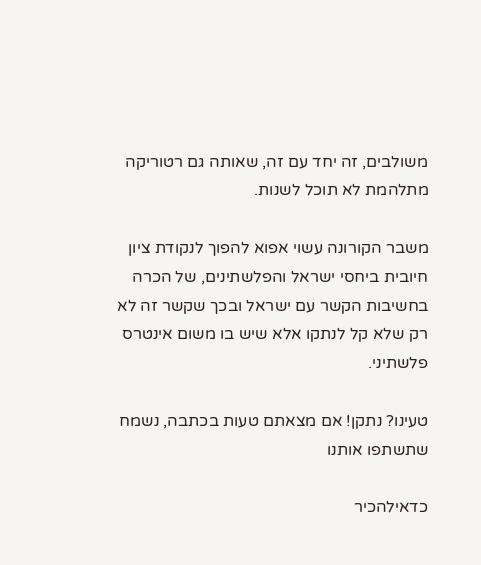משולבים, זה יחד עם זה, שאותה גם רטוריקה מתלהמת לא תוכל לשנות.

משבר הקורונה עשוי אפוא להפוך לנקודת ציון חיובית ביחסי ישראל והפלשתינים, של הכרה בחשיבות הקשר עם ישראל ובכך שקשר זה לא רק שלא קל לנתקו אלא שיש בו משום אינטרס פלשתיני.

טעינו? נתקן! אם מצאתם טעות בכתבה, נשמח שתשתפו אותנו

כדאילהכיר